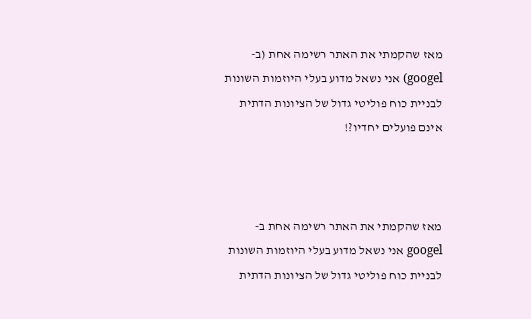מאז שהקמתי את האתר רשימה אחת (ב-googel) אני נשאל מדוע בעלי היוזמות השונות לבניית כוח פוליטי גדול של הציונות הדתית אינם פועלים יחדיו?!



מאז שהקמתי את האתר רשימה אחת ב-googel אני נשאל מדוע בעלי היוזמות השונות לבניית כוח פוליטי גדול של הציונות הדתית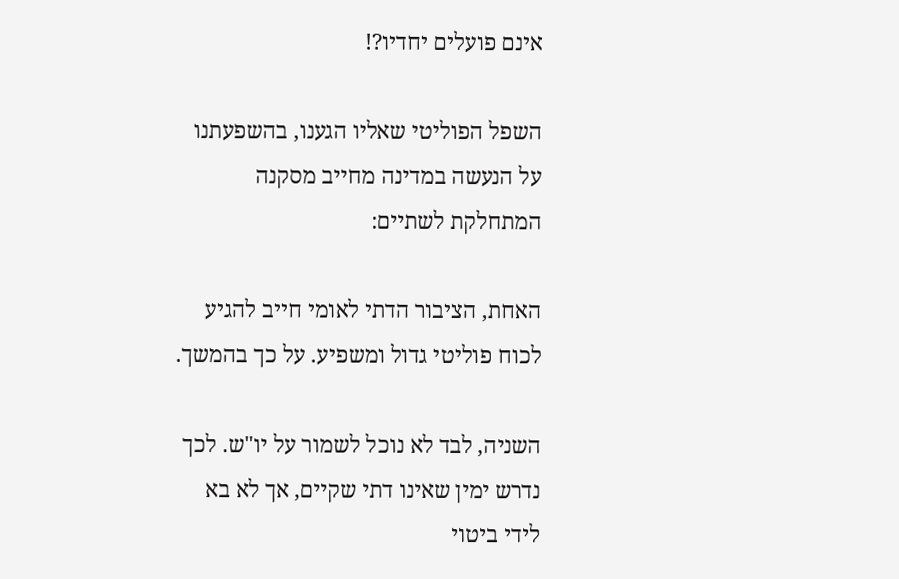אינם פועלים יחדיו?!

השפל הפוליטי שאליו הגענו, בהשפעתנו על הנעשה במדינה מחייב מסקנה המתחלקת לשתיים:

האחת, הציבור הדתי לאומי חייב להגיע לכוח פוליטי גדול ומשפיע. על כך בהמשך.

השניה, לבד לא נוכל לשמור על יו"ש. לכך נדרש ימין שאינו דתי שקיים, אך לא בא לידי ביטוי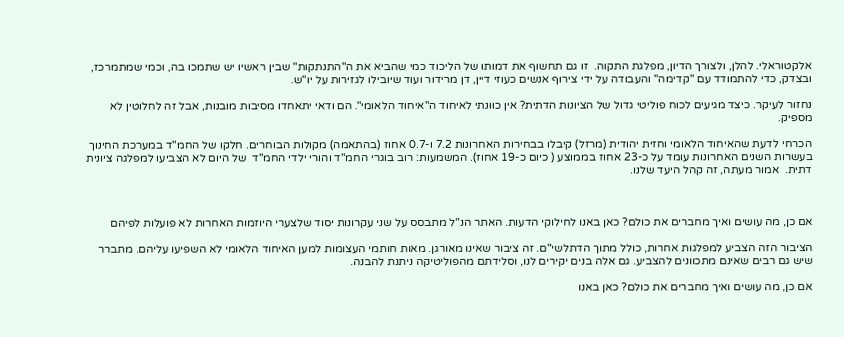אלקטוראלי. להלן, ולצורך הדיון, מפלגת התקוה.  זו גם תחשוף את דמותו של הליכוד כמי שהביא את ה"התנתקות" שבין ראשיו יש שתמכו בה, וכמי שמתמרכז, ובצדק, כדי להתמודד עם "קדימה" והעבודה על ידי צירוף אנשים כעוזי דיין, דן מרידור ועוד שיובילו לגזירות על יו"ש.

נחזור לעיקר. כיצד מגיעים לכוח פוליטי גדול של הציונות הדתית? אין כוונתי לאיחוד ה"איחוד הלאומי". הם ודאי יתאחדו מסיבות מובנות, אבל זה לחלוטין לא מספיק.

הכרחי לדעת שהאיחוד הלאומי וחזית יהודית (מרזל) קיבלו בבחירות האחרונות 7.2 ו-0.7 אחוז (בהתאמה) מקולות הבוחרים. חלקו של החמ"ד במערכת החינוך בעשרות השנים האחרונות עומד על כ-23 אחוז בממוצע ( כיום כ-19 אחוז). המשמעות: רוב בוגרי החמ"ד והורי ילדי החמ"ד  של היום לא הצביעו למפלגה ציונית דתית.  אמור מעתה, זה קהל היעד שלנו.



אם כן, מה עושים ואיך מחברים את כולם? כאן באנו לחילוקי הדעות. האתר הנ"ל מתבסס על שני עקרונות יסוד שלצערי היוזמות האחרות לא פועלות לפיהם

הציבור הזה הצביע למפלגות אחרות, כולל מתוך הדתלשי"ם. זה ציבור שאינו מאורגן. מאות חותמי העצומות למען האיחוד הלאומי לא השפיעו עליהם. מתברר שיש גם רבים שאינם מתכוונים להצביע. גם אלה בנים יקירים לנו, וסלידתם מהפוליטיקה ניתנת להבנה.

אם כן, מה עושים ואיך מחברים את כולם? כאן באנו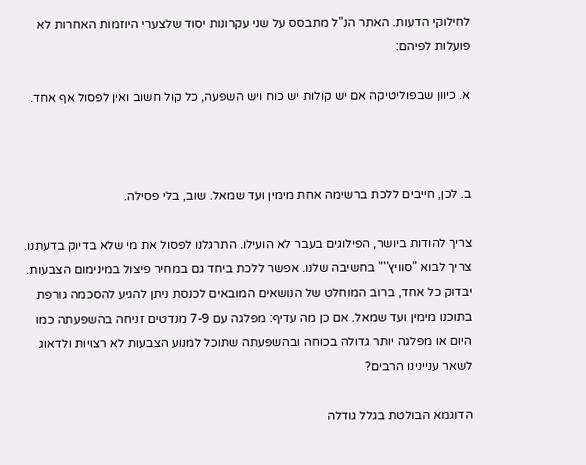לחילוקי הדעות. האתר הנ"ל מתבסס על שני עקרונות יסוד שלצערי היוזמות האחרות לא פועלות לפיהם:

א. כיוון שבפוליטיקה אם יש קולות יש כוח ויש השפעה, כל קול חשוב ואין לפסול אף אחד.



ב. לכן, חייבים ללכת ברשימה אחת מימין ועד שמאל. שוב, בלי פסילה.

צריך להודות ביושר, הפילוגים בעבר לא הועילו. התרגלנו לפסול את מי שלא בדיוק בדעתנו. צריך לבוא "סוויץ''" בחשיבה שלנו. אפשר ללכת ביחד גם במחיר פיצול במינימום הצבעות. יבדוק כל אחד, ברוב המוחלט של הנושאים המובאים לכנסת ניתן להגיע להסכמה גורפת בתוכנו מימין ועד שמאל. אם כן מה עדיף: מפלגה עם 7-9 מנדטים זניחה בהשפעתה כמו היום או מפלגה יותר גדולה בכוחה ובהשפעתה שתוכל למנוע הצבעות לא רצויות ולדאוג לשאר עניינינו הרבים?

הדוגמא הבולטת בגלל גודלה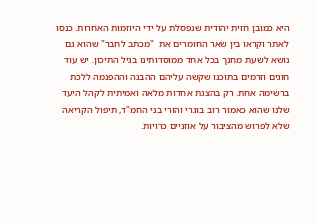היא כמובן חזית יהודית שנפסלת על ידי היוזמות האחרות. כנסו לאתר וקראו בין שאר החומרים את  "מכתב לחבר" שהוא גם נושא לשעת מחנך בכל אחד ממוסדותינו בגיל התיכון. יש עוד  חוגים וזרמים בתוכנו שקשה עליהם ההבנה וההפנמה ללכת ברשימה אחת. רק בהצגת אחדות מלאה ואמיתית לקהל היעד שלנו שהוא כאמור רוב בוגרי והורי בני החמ"ד, תיפול הקריאה שלא לפרוש מהציבור על אוזניים כרויות.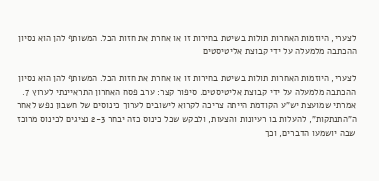לצערי, היוזמות האחרות תולות בשיטת בחירות זו או אחרת את חזות הכל. המשותף להן הוא נסיון ההכתבה מלמעלה על ידי קבוצת אליטיסטים

לצערי, היוזמות האחרות תולות בשיטת בחירות זו או אחרת את חזות הכל. המשותף להן הוא נסיון ההכתבה מלמעלה על ידי קבוצת אליטיסטים. סיפור קצר: ערב פסח האחרון התראיינתי לערוץ 7. אמרתי שמועצת יש"ע הקודמת הייתה צריכה לקרוא לישובים לערוך כינוסים של חשבון נפש לאחר ה"התנתקות", להעלות בו רעיונות והצעות, ולבקש שכל כינוס כזה יבחר 2-3 נציגים לכינוס מרוכז שבה יושמעו הדברים, וכך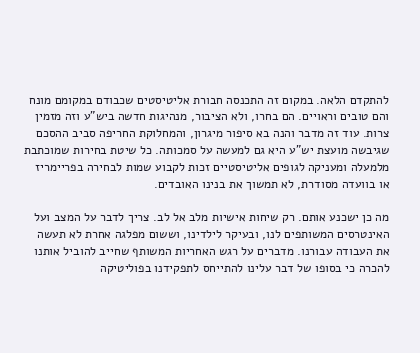להתקדם הלאה. במקום זה התכנסה חבורת אליטיסטים שכבודם במקומם מונח והם טובים וראויים. הם בחרו, ולא הציבור, מנהיגות חדשה ביש"ע וזה מזמין צרות. עוד זה מדבר והנה בא סיפור מיגרון, והמחלוקת החריפה סביב ההסכם שגיבשה מועצת יש"ע היא גם למעשה על סמכותה. כל שיטת בחירות שמוכתבת מלמעלה ומעניקה לגופים אליטיסטיים זכות לקבוע שמות לבחירה בפריימריז או בוועדה מסודרת, לא תמשוך את בנינו האובדים.

מה כן ישכנע אותם. רק שיחות אישיות מלב אל לב. צריך לדבר על המצב ועל האינטרסים המשותפים לנו, ובעיקר לילדינו, וששום מפלגה אחרת לא תעשה את העבודה עבורנו. מדברים על רגש האחריות המשותף שחייב להוביל אותנו להכרה כי בסופו של דבר עלינו להתייחס לתפקידנו בפוליטיקה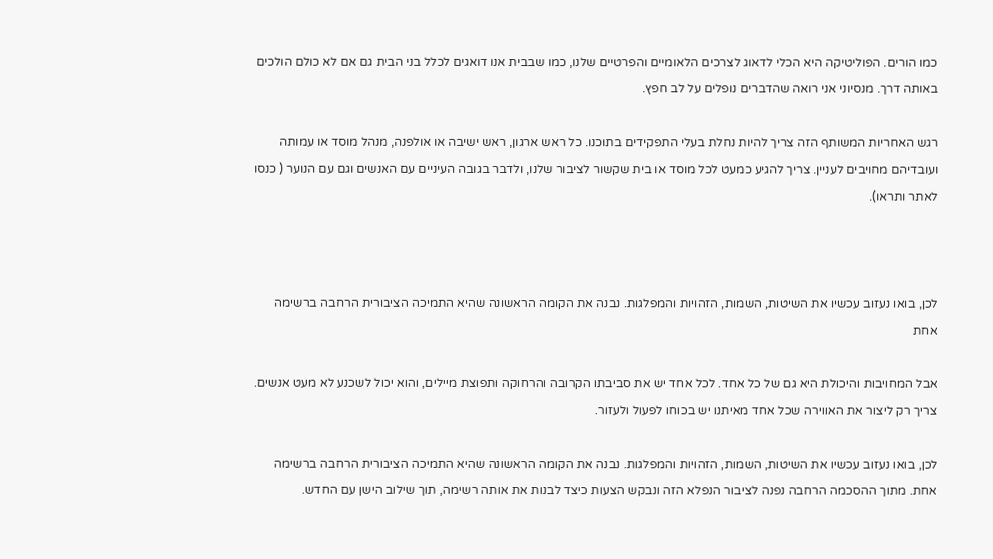כמו הורים. הפוליטיקה היא הכלי לדאוג לצרכים הלאומיים והפרטיים שלנו, כמו שבבית אנו דואגים לכלל בני הבית גם אם לא כולם הולכים באותה דרך. מנסיוני אני רואה שהדברים נופלים על לב חפץ.

רגש האחריות המשותף הזה צריך להיות נחלת בעלי התפקידים בתוכנו. כל ראש ארגון, ראש ישיבה או אולפנה, מנהל מוסד או עמותה ועובדיהם מחויבים לעניין. צריך להגיע כמעט לכל מוסד או בית שקשור לציבור שלנו, ולדבר בגובה העיניים עם האנשים וגם עם הנוער ( כנסו לאתר ותראו).



לכן, בואו נעזוב עכשיו את השיטות, השמות, הזהויות והמפלגות. נבנה את הקומה הראשונה שהיא התמיכה הציבורית הרחבה ברשימה אחת

אבל המחויבות והיכולת היא גם של כל אחד. לכל אחד יש את סביבתו הקרובה והרחוקה ותפוצת מיילים, והוא יכול לשכנע לא מעט אנשים. צריך רק ליצור את האווירה שכל אחד מאיתנו יש בכוחו לפעול ולעזור.

לכן, בואו נעזוב עכשיו את השיטות, השמות, הזהויות והמפלגות. נבנה את הקומה הראשונה שהיא התמיכה הציבורית הרחבה ברשימה אחת. מתוך ההסכמה הרחבה נפנה לציבור הנפלא הזה ונבקש הצעות כיצד לבנות את אותה רשימה, תוך שילוב הישן עם החדש.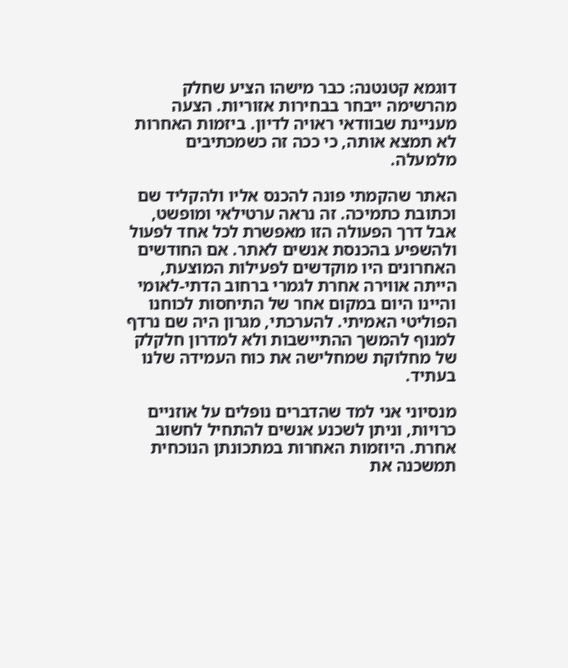דוגמא קטנטנה: כבר מישהו הציע שחלק מהרשימה ייבחר בבחירות אזוריות. הצעה מעניינת שבוודאי ראויה לדיון. ביזמות האחרות לא תמצא אותה, כי ככה זה כשמכתיבים מלמעלה.

האתר שהקמתי פונה להכנס אליו ולהקליד שם וכתובת כתמיכה. זה נראה ערטילאי ומופשט, אבל דרך הפעולה הזו מאפשרת לכל אחד לפעול ולהשפיע בהכנסת אנשים לאתר. אם החודשים האחרונים היו מוקדשים לפעילות המוצעת, הייתה אווירה אחרת לגמרי ברחוב הדתי-לאומי והיינו היום במקום אחר של התיחסות לכוחנו הפוליטי האמיתי. להערכתי, מגרון היה שם נרדף למנוף להמשך ההתיישבות ולא למדרון חלקלק של מחלוקת שמחלישה את כוח העמידה שלנו בעתיד.

מנסיוני אני למד שהדברים נופלים על אוזניים כרויות, וניתן לשכנע אנשים להתחיל לחשוב אחרת. היוזמות האחרות במתכונתן הנוכחית תמשכנה את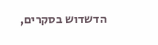הדשדוש בסקרים,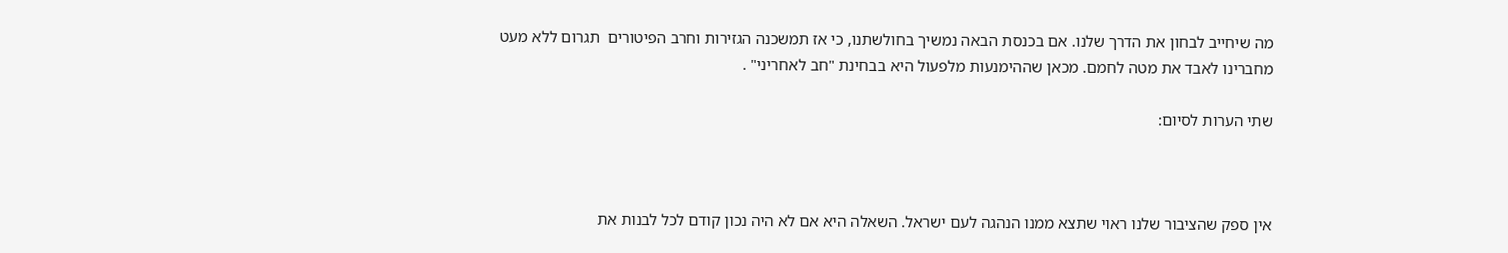מה שיחייב לבחון את הדרך שלנו. אם בכנסת הבאה נמשיך בחולשתנו, כי אז תמשכנה הגזירות וחרב הפיטורים  תגרום ללא מעט מחברינו לאבד את מטה לחמם. מכאן שההימנעות מלפעול היא בבחינת "חב לאחריני" .

שתי הערות לסיום:



אין ספק שהציבור שלנו ראוי שתצא ממנו הנהגה לעם ישראל. השאלה היא אם לא היה נכון קודם לכל לבנות את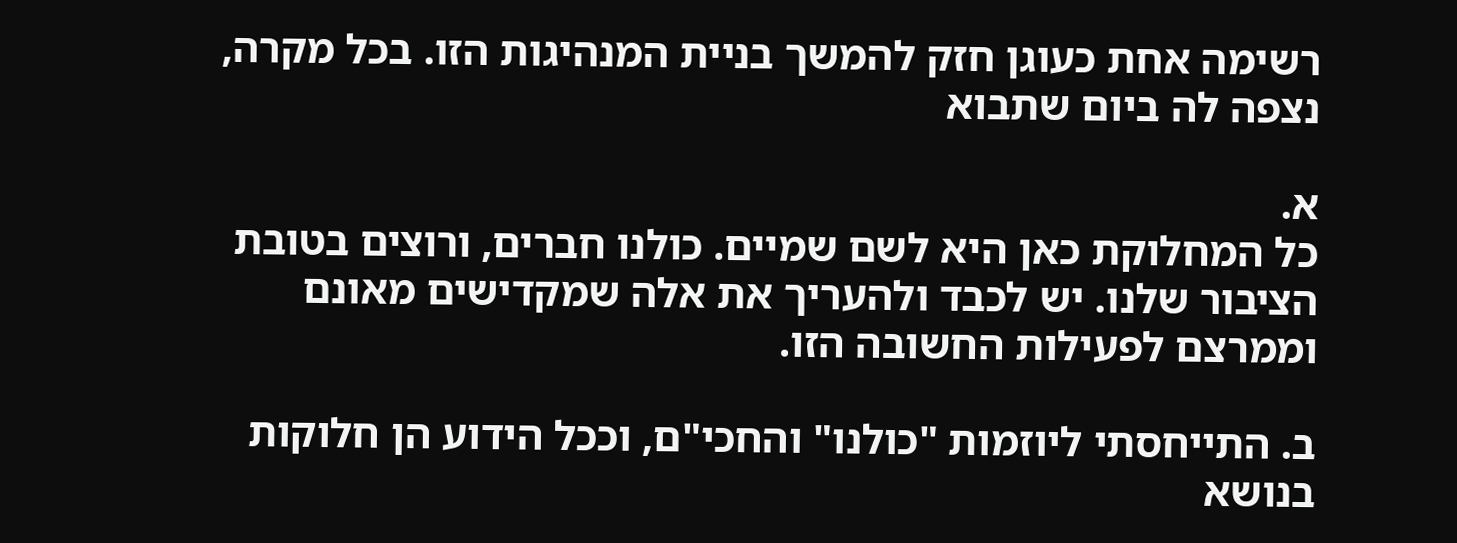רשימה אחת כעוגן חזק להמשך בניית המנהיגות הזו. בכל מקרה, נצפה לה ביום שתבוא

א.
כל המחלוקת כאן היא לשם שמיים. כולנו חברים, ורוצים בטובת הציבור שלנו. יש לכבד ולהעריך את אלה שמקדישים מאונם וממרצם לפעילות החשובה הזו.

ב. התייחסתי ליוזמות "כולנו" והחכי"ם, וככל הידוע הן חלוקות בנושא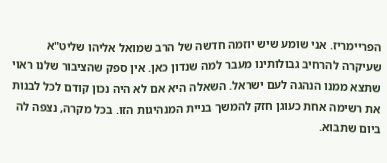הפריימריז. אני שומע שיש יוזמה חדשה של הרב שמואל אליהו שליט"א שעיקרה להרחיב גבולותינו מעבר למה שנדון כאן. אין ספק שהציבור שלנו ראוי שתצא ממנו הנהגה לעם ישראל. השאלה היא אם לא היה נכון קודם לכל לבנות את רשימה אחת כעוגן חזק להמשך בניית המנהיגות הזו. בכל מקרה, נצפה לה ביום שתבוא.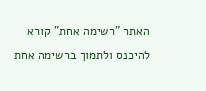האתר "רשימה אחת" קורא להיכנס ולתמוך ברשימה אחת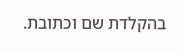בהקלדת שם וכתובת.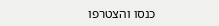כנסו והצטרפו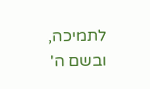לתמיכה, ובשם ה'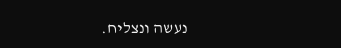נעשה ונצליח.